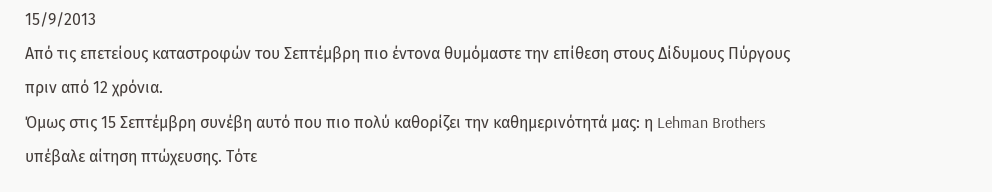15/9/2013
Από τις επετείους καταστροφών του Σεπτέμβρη πιο έντονα θυμόμαστε την επίθεση στους Δίδυμους Πύργους πριν από 12 χρόνια.
Όμως στις 15 Σεπτέμβρη συνέβη αυτό που πιο πολύ καθορίζει την καθημερινότητά μας: η Lehman Brothers υπέβαλε αίτηση πτώχευσης. Τότε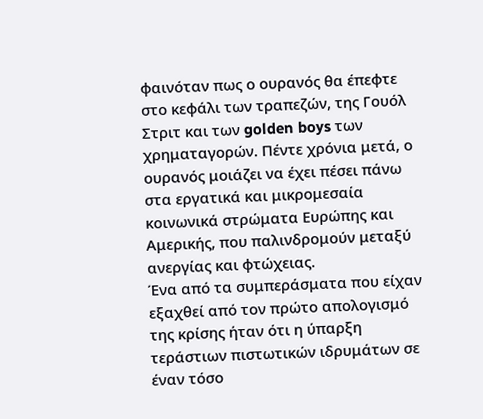φαινόταν πως ο ουρανός θα έπεφτε στο κεφάλι των τραπεζών, της Γουόλ Στριτ και των golden boys των χρηματαγορών. Πέντε χρόνια μετά, ο ουρανός μοιάζει να έχει πέσει πάνω στα εργατικά και μικρομεσαία κοινωνικά στρώματα Ευρώπης και Αμερικής, που παλινδρομούν μεταξύ ανεργίας και φτώχειας.
Ένα από τα συμπεράσματα που είχαν εξαχθεί από τον πρώτο απολογισμό της κρίσης ήταν ότι η ύπαρξη τεράστιων πιστωτικών ιδρυμάτων σε έναν τόσο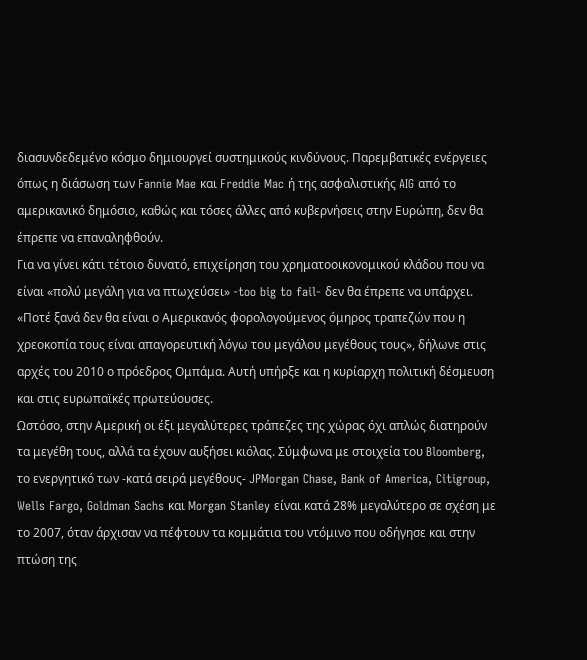διασυνδεδεμένο κόσμο δημιουργεί συστημικούς κινδύνους. Παρεμβατικές ενέργειες όπως η διάσωση των Fannie Mae και Freddie Mac ή της ασφαλιστικής AIG από το αμερικανικό δημόσιο, καθώς και τόσες άλλες από κυβερνήσεις στην Ευρώπη, δεν θα έπρεπε να επαναληφθούν.
Για να γίνει κάτι τέτοιο δυνατό, επιχείρηση του χρηματοοικονομικού κλάδου που να είναι «πολύ μεγάλη για να πτωχεύσει» -too big to fail- δεν θα έπρεπε να υπάρχει. «Ποτέ ξανά δεν θα είναι ο Αμερικανός φορολογούμενος όμηρος τραπεζών που η χρεοκοπία τους είναι απαγορευτική λόγω του μεγάλου μεγέθους τους», δήλωνε στις αρχές του 2010 ο πρόεδρος Ομπάμα. Αυτή υπήρξε και η κυρίαρχη πολιτική δέσμευση και στις ευρωπαϊκές πρωτεύουσες.
Ωστόσο, στην Αμερική οι έξι μεγαλύτερες τράπεζες της χώρας όχι απλώς διατηρούν τα μεγέθη τους, αλλά τα έχουν αυξήσει κιόλας. Σύμφωνα με στοιχεία του Bloomberg, το ενεργητικό των -κατά σειρά μεγέθους- JPMorgan Chase, Bank of America, Citigroup, Wells Fargo, Goldman Sachs και Morgan Stanley είναι κατά 28% μεγαλύτερο σε σχέση με το 2007, όταν άρχισαν να πέφτουν τα κομμάτια του ντόμινο που οδήγησε και στην πτώση της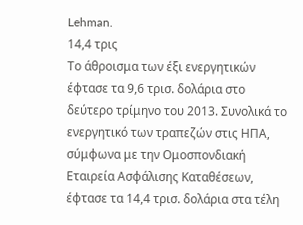Lehman.
14,4 τρις
Το άθροισμα των έξι ενεργητικών έφτασε τα 9,6 τρισ. δολάρια στο δεύτερο τρίμηνο του 2013. Συνολικά το ενεργητικό των τραπεζών στις ΗΠΑ, σύμφωνα με την Ομοσπονδιακή Εταιρεία Ασφάλισης Καταθέσεων, έφτασε τα 14,4 τρισ. δολάρια στα τέλη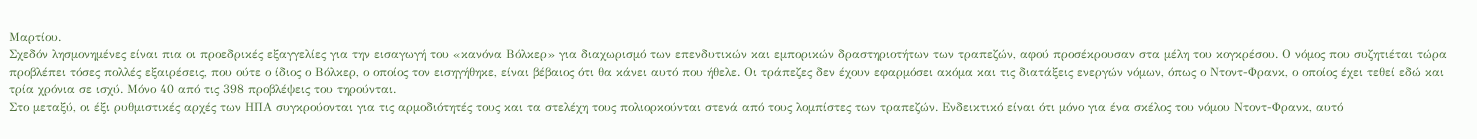Μαρτίου.
Σχεδόν λησμονημένες είναι πια οι προεδρικές εξαγγελίες για την εισαγωγή του «κανόνα Βόλκερ» για διαχωρισμό των επενδυτικών και εμπορικών δραστηριοτήτων των τραπεζών, αφού προσέκρουσαν στα μέλη του κογκρέσου. Ο νόμος που συζητιέται τώρα προβλέπει τόσες πολλές εξαιρέσεις, που ούτε ο ίδιος ο Βόλκερ, ο οποίος τον εισηγήθηκε, είναι βέβαιος ότι θα κάνει αυτό που ήθελε. Οι τράπεζες δεν έχουν εφαρμόσει ακόμα και τις διατάξεις ενεργών νόμων, όπως ο Ντοντ-Φρανκ, ο οποίος έχει τεθεί εδώ και τρία χρόνια σε ισχύ. Μόνο 40 από τις 398 προβλέψεις του τηρούνται.
Στο μεταξύ, οι έξι ρυθμιστικές αρχές των ΗΠΑ συγκρούονται για τις αρμοδιότητές τους και τα στελέχη τους πολιορκούνται στενά από τους λομπίστες των τραπεζών. Ενδεικτικό είναι ότι μόνο για ένα σκέλος του νόμου Ντοντ-Φρανκ, αυτό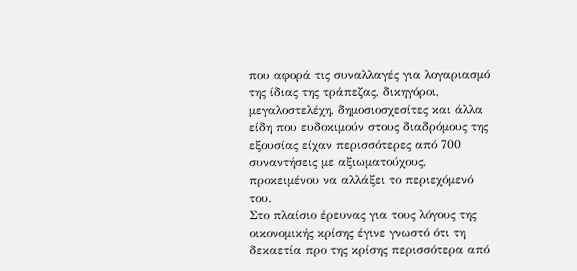που αφορά τις συναλλαγές για λογαριασμό της ίδιας της τράπεζας, δικηγόροι, μεγαλοστελέχη, δημοσιοσχεσίτες και άλλα είδη που ευδοκιμούν στους διαδρόμους της εξουσίας είχαν περισσότερες από 700 συναντήσεις με αξιωματούχους, προκειμένου να αλλάξει το περιεχόμενό του.
Στο πλαίσιο έρευνας για τους λόγους της οικονομικής κρίσης έγινε γνωστό ότι τη δεκαετία προ της κρίσης περισσότερα από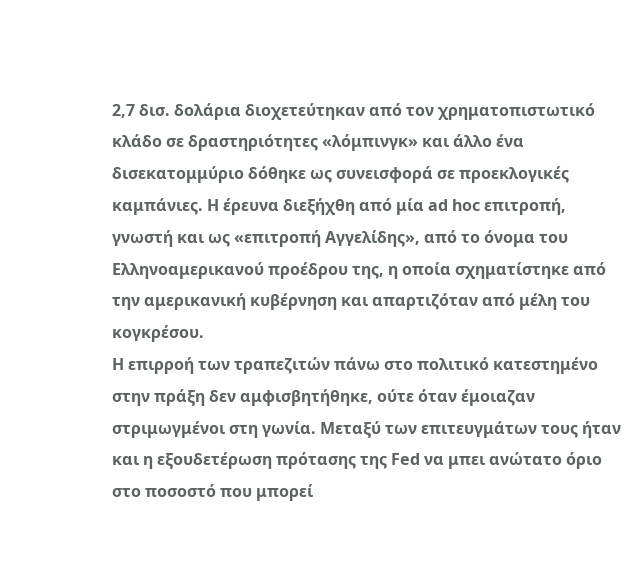2,7 δισ. δολάρια διοχετεύτηκαν από τον χρηματοπιστωτικό κλάδο σε δραστηριότητες «λόμπινγκ» και άλλο ένα δισεκατομμύριο δόθηκε ως συνεισφορά σε προεκλογικές καμπάνιες. Η έρευνα διεξήχθη από μία ad hoc επιτροπή, γνωστή και ως «επιτροπή Αγγελίδης», από το όνομα του Ελληνοαμερικανού προέδρου της, η οποία σχηματίστηκε από την αμερικανική κυβέρνηση και απαρτιζόταν από μέλη του κογκρέσου.
Η επιρροή των τραπεζιτών πάνω στο πολιτικό κατεστημένο στην πράξη δεν αμφισβητήθηκε, ούτε όταν έμοιαζαν στριμωγμένοι στη γωνία. Μεταξύ των επιτευγμάτων τους ήταν και η εξουδετέρωση πρότασης της Fed να μπει ανώτατο όριο στο ποσοστό που μπορεί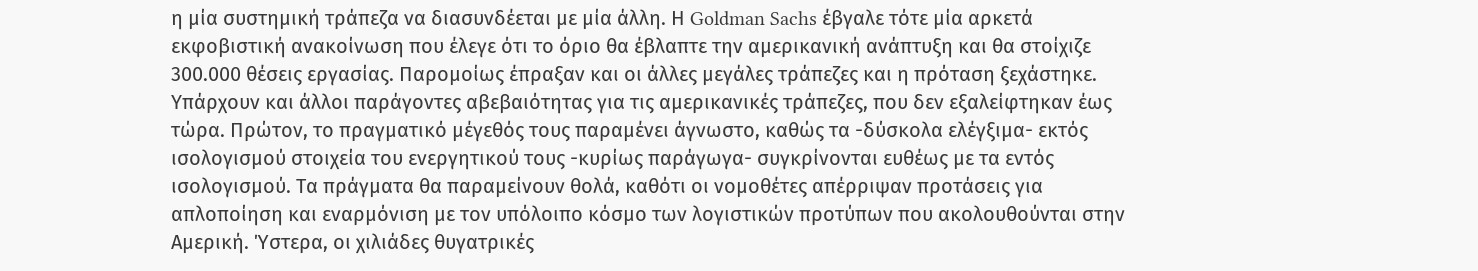η μία συστημική τράπεζα να διασυνδέεται με μία άλλη. Η Goldman Sachs έβγαλε τότε μία αρκετά εκφοβιστική ανακοίνωση που έλεγε ότι το όριο θα έβλαπτε την αμερικανική ανάπτυξη και θα στοίχιζε 300.000 θέσεις εργασίας. Παρομοίως έπραξαν και οι άλλες μεγάλες τράπεζες και η πρόταση ξεχάστηκε.
Υπάρχουν και άλλοι παράγοντες αβεβαιότητας για τις αμερικανικές τράπεζες, που δεν εξαλείφτηκαν έως τώρα. Πρώτον, το πραγματικό μέγεθός τους παραμένει άγνωστο, καθώς τα -δύσκολα ελέγξιμα- εκτός ισολογισμού στοιχεία του ενεργητικού τους -κυρίως παράγωγα- συγκρίνονται ευθέως με τα εντός ισολογισμού. Τα πράγματα θα παραμείνουν θολά, καθότι οι νομοθέτες απέρριψαν προτάσεις για απλοποίηση και εναρμόνιση με τον υπόλοιπο κόσμο των λογιστικών προτύπων που ακολουθούνται στην Αμερική. Ύστερα, οι χιλιάδες θυγατρικές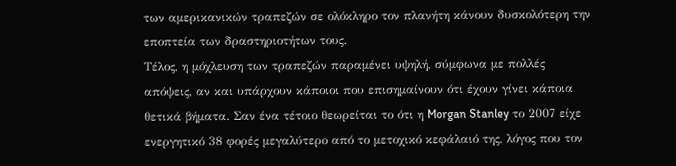των αμερικανικών τραπεζών σε ολόκληρο τον πλανήτη κάνουν δυσκολότερη την εποπτεία των δραστηριοτήτων τους.
Τέλος, η μόχλευση των τραπεζών παραμένει υψηλή, σύμφωνα με πολλές απόψεις, αν και υπάρχουν κάποιοι που επισημαίνουν ότι έχουν γίνει κάποια θετικά βήματα. Σαν ένα τέτοιο θεωρείται το ότι η Morgan Stanley το 2007 είχε ενεργητικό 38 φορές μεγαλύτερο από το μετοχικό κεφάλαιό της, λόγος που τον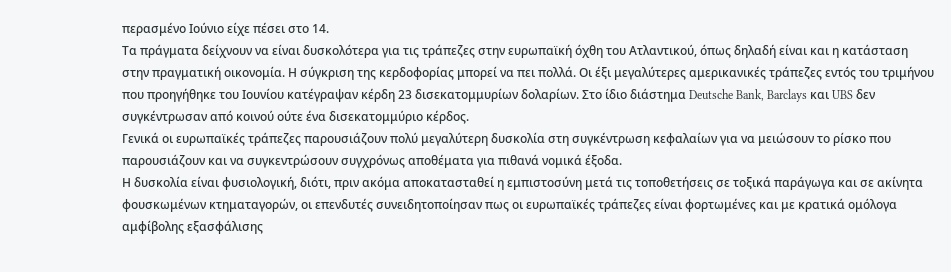περασμένο Ιούνιο είχε πέσει στο 14.
Τα πράγματα δείχνουν να είναι δυσκολότερα για τις τράπεζες στην ευρωπαϊκή όχθη του Ατλαντικού, όπως δηλαδή είναι και η κατάσταση στην πραγματική οικονομία. Η σύγκριση της κερδοφορίας μπορεί να πει πολλά. Οι έξι μεγαλύτερες αμερικανικές τράπεζες εντός του τριμήνου που προηγήθηκε του Ιουνίου κατέγραψαν κέρδη 23 δισεκατομμυρίων δολαρίων. Στο ίδιο διάστημα Deutsche Bank, Barclays και UBS δεν συγκέντρωσαν από κοινού ούτε ένα δισεκατομμύριο κέρδος.
Γενικά οι ευρωπαϊκές τράπεζες παρουσιάζουν πολύ μεγαλύτερη δυσκολία στη συγκέντρωση κεφαλαίων για να μειώσουν το ρίσκο που παρουσιάζουν και να συγκεντρώσουν συγχρόνως αποθέματα για πιθανά νομικά έξοδα.
Η δυσκολία είναι φυσιολογική, διότι, πριν ακόμα αποκατασταθεί η εμπιστοσύνη μετά τις τοποθετήσεις σε τοξικά παράγωγα και σε ακίνητα φουσκωμένων κτηματαγορών, οι επενδυτές συνειδητοποίησαν πως οι ευρωπαϊκές τράπεζες είναι φορτωμένες και με κρατικά ομόλογα αμφίβολης εξασφάλισης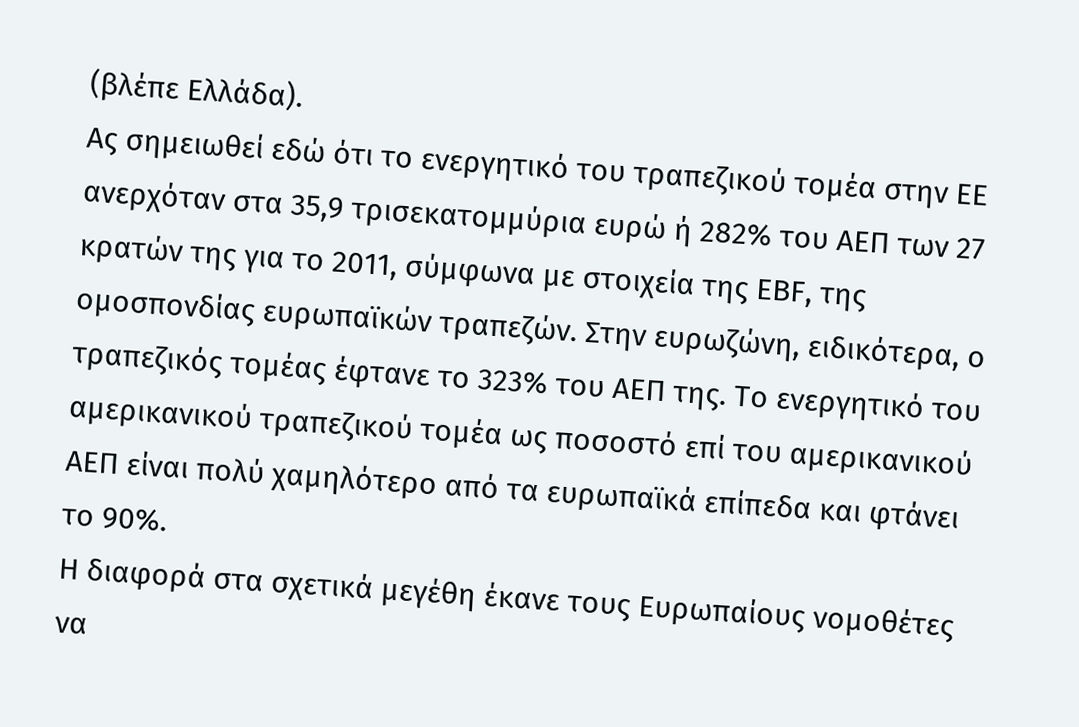(βλέπε Ελλάδα).
Ας σημειωθεί εδώ ότι το ενεργητικό του τραπεζικού τομέα στην ΕΕ ανερχόταν στα 35,9 τρισεκατομμύρια ευρώ ή 282% του ΑΕΠ των 27 κρατών της για το 2011, σύμφωνα με στοιχεία της EBF, της ομοσπονδίας ευρωπαϊκών τραπεζών. Στην ευρωζώνη, ειδικότερα, ο τραπεζικός τομέας έφτανε το 323% του ΑΕΠ της. Το ενεργητικό του αμερικανικού τραπεζικού τομέα ως ποσοστό επί του αμερικανικού ΑΕΠ είναι πολύ χαμηλότερο από τα ευρωπαϊκά επίπεδα και φτάνει το 90%.
Η διαφορά στα σχετικά μεγέθη έκανε τους Ευρωπαίους νομοθέτες να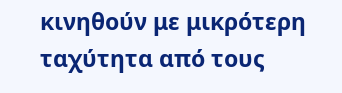κινηθούν με μικρότερη ταχύτητα από τους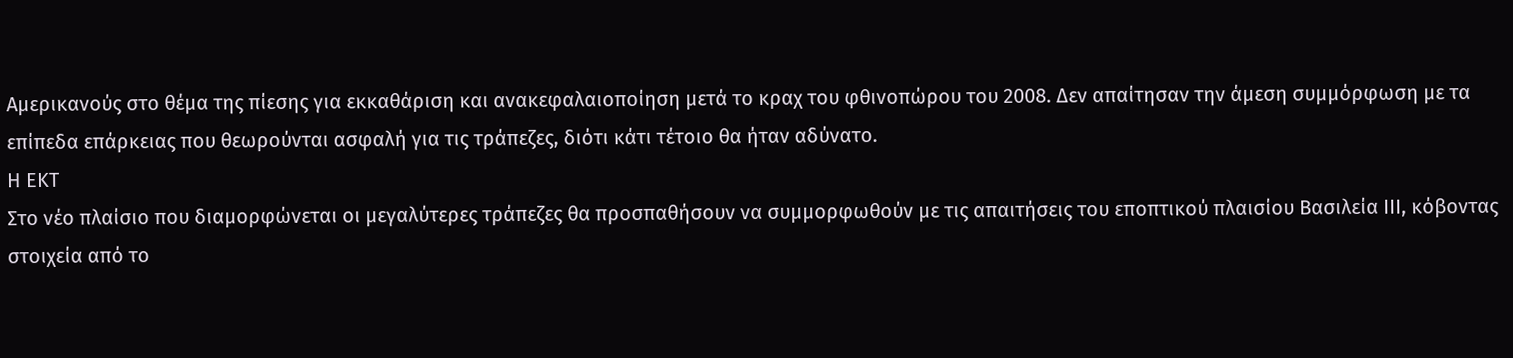Αμερικανούς στο θέμα της πίεσης για εκκαθάριση και ανακεφαλαιοποίηση μετά το κραχ του φθινοπώρου του 2008. Δεν απαίτησαν την άμεση συμμόρφωση με τα επίπεδα επάρκειας που θεωρούνται ασφαλή για τις τράπεζες, διότι κάτι τέτοιο θα ήταν αδύνατο.
Η ΕΚΤ
Στο νέο πλαίσιο που διαμορφώνεται οι μεγαλύτερες τράπεζες θα προσπαθήσουν να συμμορφωθούν με τις απαιτήσεις του εποπτικού πλαισίου Βασιλεία ΙΙΙ, κόβοντας στοιχεία από το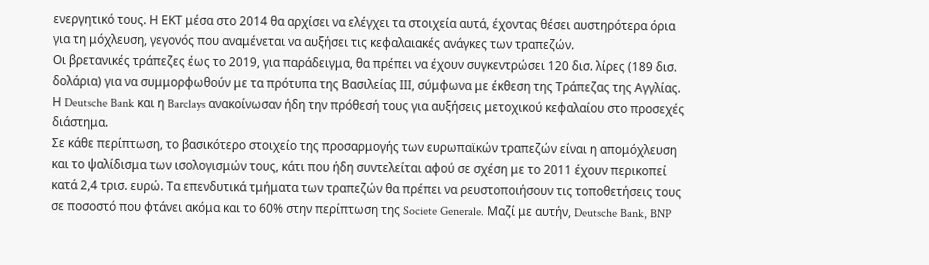ενεργητικό τους. Η ΕΚΤ μέσα στο 2014 θα αρχίσει να ελέγχει τα στοιχεία αυτά, έχοντας θέσει αυστηρότερα όρια για τη μόχλευση, γεγονός που αναμένεται να αυξήσει τις κεφαλαιακές ανάγκες των τραπεζών.
Οι βρετανικές τράπεζες έως το 2019, για παράδειγμα, θα πρέπει να έχουν συγκεντρώσει 120 δισ. λίρες (189 δισ. δολάρια) για να συμμορφωθούν με τα πρότυπα της Βασιλείας ΙΙΙ, σύμφωνα με έκθεση της Τράπεζας της Αγγλίας. Η Deutsche Bank και η Barclays ανακοίνωσαν ήδη την πρόθεσή τους για αυξήσεις μετοχικού κεφαλαίου στο προσεχές διάστημα.
Σε κάθε περίπτωση, το βασικότερο στοιχείο της προσαρμογής των ευρωπαϊκών τραπεζών είναι η απομόχλευση και το ψαλίδισμα των ισολογισμών τους, κάτι που ήδη συντελείται αφού σε σχέση με το 2011 έχουν περικοπεί κατά 2,4 τρισ. ευρώ. Τα επενδυτικά τμήματα των τραπεζών θα πρέπει να ρευστοποιήσουν τις τοποθετήσεις τους σε ποσοστό που φτάνει ακόμα και το 60% στην περίπτωση της Societe Generale. Μαζί με αυτήν, Deutsche Bank, BNP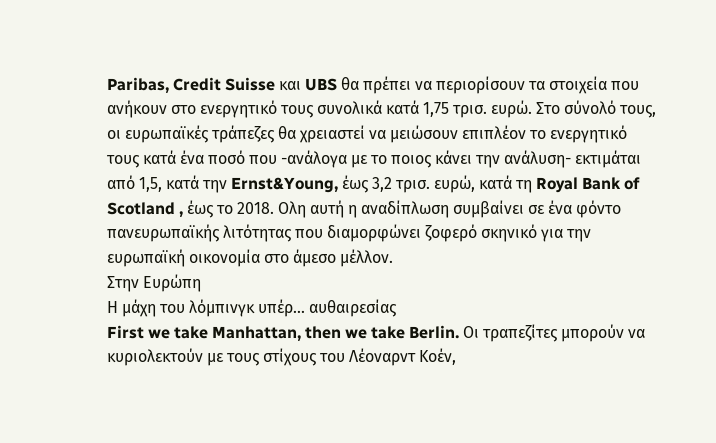Paribas, Credit Suisse και UBS θα πρέπει να περιορίσουν τα στοιχεία που ανήκουν στο ενεργητικό τους συνολικά κατά 1,75 τρισ. ευρώ. Στο σύνολό τους, οι ευρωπαϊκές τράπεζες θα χρειαστεί να μειώσουν επιπλέον το ενεργητικό τους κατά ένα ποσό που -ανάλογα με το ποιος κάνει την ανάλυση- εκτιμάται από 1,5, κατά την Ernst&Young, έως 3,2 τρισ. ευρώ, κατά τη Royal Bank of Scotland , έως το 2018. Ολη αυτή η αναδίπλωση συμβαίνει σε ένα φόντο πανευρωπαϊκής λιτότητας που διαμορφώνει ζοφερό σκηνικό για την ευρωπαϊκή οικονομία στο άμεσο μέλλον.
Στην Ευρώπη
Η μάχη του λόμπινγκ υπέρ... αυθαιρεσίας
First we take Manhattan, then we take Berlin. Οι τραπεζίτες μπορούν να κυριολεκτούν με τους στίχους του Λέοναρντ Κοέν,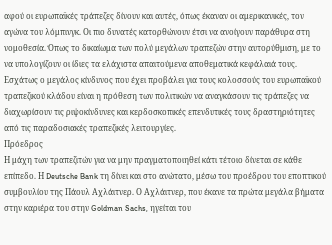αφού οι ευρωπαϊκές τράπεζες δίνουν και αυτές, όπως έκαναν οι αμερικανικές, τον αγώνα του λόμπινγκ. Οι πιο δυνατές κατορθώνουν έτσι να ανοίγουν παράθυρα στη νομοθεσία. Όπως το δικαίωμα των πολύ μεγάλων τραπεζών στην αυτορύθμιση, με το να υπολογίζουν οι ίδιες τα ελάχιστα απαιτούμενα αποθεματικά κεφάλαιά τους.
Εσχάτως ο μεγάλος κίνδυνος που έχει προβάλει για τους κολοσσούς του ευρωπαϊκού τραπεζικού κλάδου είναι η πρόθεση των πολιτικών να αναγκάσουν τις τράπεζες να διαχωρίσουν τις ριψοκίνδυνες και κερδοσκοπικές επενδυτικές τους δραστηριότητες από τις παραδοσιακές τραπεζικές λειτουργίες.
Πρόεδρος
Η μάχη των τραπεζιτών για να μην πραγματοποιηθεί κάτι τέτοιο δίνεται σε κάθε επίπεδο. Η Deutsche Bank τη δίνει και στο ανώτατο, μέσω του προέδρου του εποπτικού συμβουλίου της Πάουλ Αχλάιτνερ. Ο Αχλάιτνερ, που έκανε τα πρώτα μεγάλα βήματα στην καριέρα του στην Goldman Sachs, ηγείται του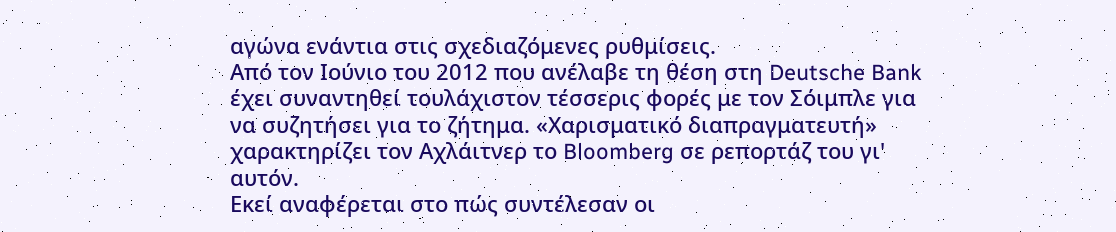αγώνα ενάντια στις σχεδιαζόμενες ρυθμίσεις.
Από τον Ιούνιο του 2012 που ανέλαβε τη θέση στη Deutsche Bank έχει συναντηθεί τουλάχιστον τέσσερις φορές με τον Σόιμπλε για να συζητήσει για το ζήτημα. «Χαρισματικό διαπραγματευτή» χαρακτηρίζει τον Αχλάιτνερ το Bloomberg σε ρεπορτάζ του γι' αυτόν.
Εκεί αναφέρεται στο πώς συντέλεσαν οι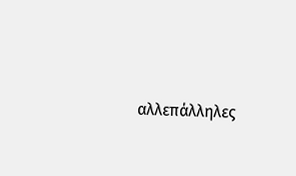αλλεπάλληλες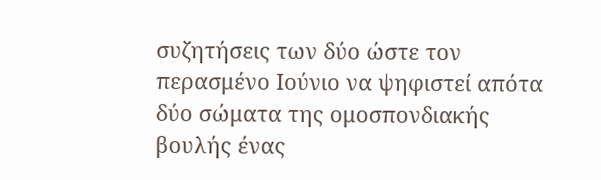συζητήσεις των δύο ώστε τον περασμένο Ιούνιο να ψηφιστεί απότα δύο σώματα της ομοσπονδιακής βουλής ένας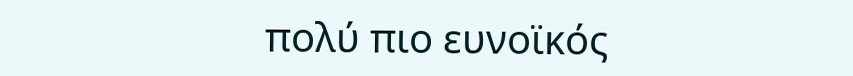πολύ πιο ευνοϊκός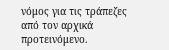νόμος για τις τράπεζες από τον αρχικά προτεινόμενο.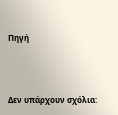Πηγή




Δεν υπάρχουν σχόλια: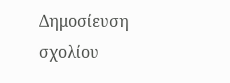Δημοσίευση σχολίου